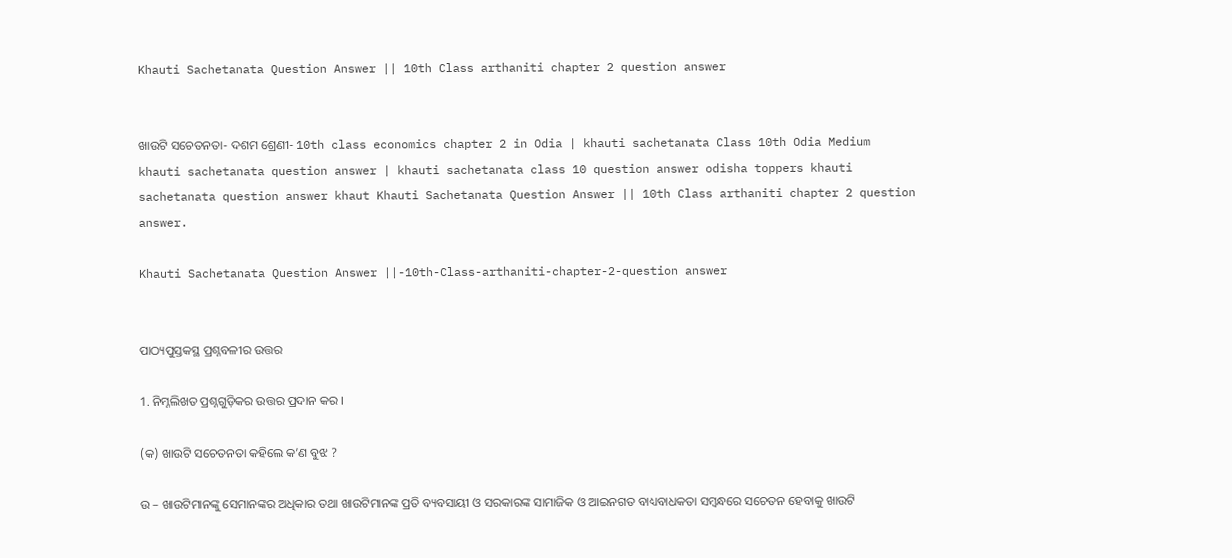Khauti Sachetanata Question Answer || 10th Class arthaniti chapter 2 question answer


ଖାଉଟି ସଚେତନତା- ଦଶମ ଶ୍ରେଣୀ- 10th class economics chapter 2 in Odia | khauti sachetanata Class 10th Odia Medium khauti sachetanata question answer | khauti sachetanata class 10 question answer odisha toppers khauti sachetanata question answer khaut Khauti Sachetanata Question Answer || 10th Class arthaniti chapter 2 question answer.

Khauti Sachetanata Question Answer ||-10th-Class-arthaniti-chapter-2-question answer


ପାଠ୍ୟପୁସ୍ତକସ୍ଥ ପ୍ରଶ୍ନବଳୀର ଉତ୍ତର

1. ନିମ୍ନଲିଖତ ପ୍ରଶ୍ନଗୁଡ଼ିକର ଉତ୍ତର ପ୍ରଦାନ କର ।

(କ) ଖାଉଟି ସଚେତନତା କହିଲେ କ’ଣ ବୁଝ ?

ଉ – ଖାଉଟିମାନଙ୍କୁ ସେମାନଙ୍କର ଅଧିକାର ତଥା ଖାଉଟିମାନଙ୍କ ପ୍ରତି ବ୍ୟବସାୟୀ ଓ ସରକାରଙ୍କ ସାମାଜିକ ଓ ଆଇନଗତ ବାଧ୍ୟବାଧକତା ସମ୍ବନ୍ଧରେ ସଚେତନ ହେବାକୁ ଖାଉଟି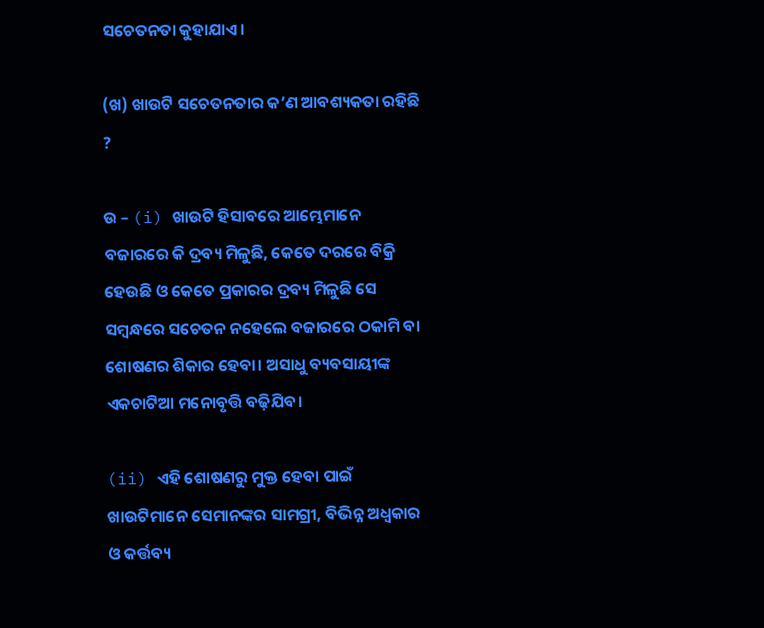ସଚେତନତା କୁହାଯାଏ।

(ଖ) ଖାଉଟି ସଚେତନତାର କ’ଣ ଆବଶ୍ୟକତା ରହିଛି ?

ଉ – (i) ଖାଉଟି ହିସାବରେ ଆମ୍ଭେମାନେ ବଜାରରେ କି ଦ୍ରବ୍ୟ ମିଳୁଛି, କେତେ ଦରରେ ବିକ୍ରି ହେଉଛି ଓ କେତେ ପ୍ରକାରର ଦ୍ରବ୍ୟ ମିଳୁଛି ସେ ସମ୍ବନ୍ଧରେ ସଚେତନ ନହେଲେ ବଜାରରେ ଠକାମି ବା ଶୋଷଣର ଶିକାର ହେବା। ଅସାଧୁ ବ୍ୟବସାୟୀଙ୍କ ଏକଚାଟିଆ ମନୋବୃତ୍ତି ବଢ଼ିଯିବ।

(ii) ଏହି ଶୋଷଣରୁ ମୁକ୍ତ ହେବା ପାଇଁ ଖାଉଟିମାନେ ସେମାନଙ୍କର ସାମଗ୍ରୀ, ବିଭିନ୍ନ ଅଧ୍ବକାର ଓ କର୍ତ୍ତବ୍ୟ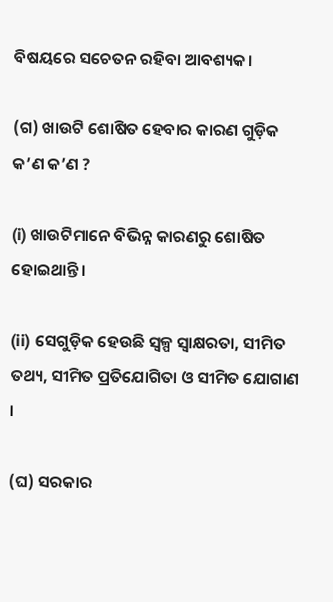ବିଷୟରେ ସଚେତନ ରହିବା ଆବଶ୍ୟକ।

(ଗ) ଖାଉଟି ଶୋଷିତ ହେବାର କାରଣ ଗୁଡ଼ିକ କ’ଣ କ’ଣ ?

(i) ଖାଉଟିମାନେ ବିଭିନ୍ନ କାରଣରୁ ଶୋଷିତ ହୋଇଥାନ୍ତି।

(ii) ସେଗୁଡ଼ିକ ହେଉଛି ସ୍ଵଳ୍ପ ସ୍ଵାକ୍ଷରତା, ସୀମିତ ତଥ୍ୟ, ସୀମିତ ପ୍ରତିଯୋଗିତା ଓ ସୀମିତ ଯୋଗାଣ ।

(ଘ) ସରକାର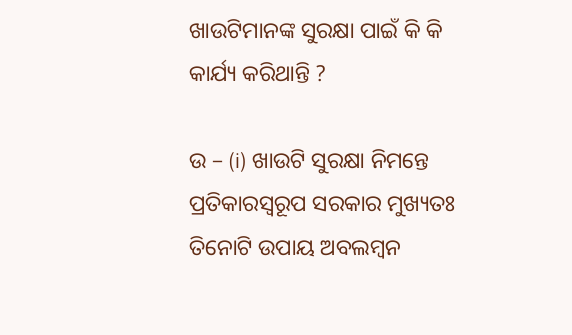ଖାଉଟିମାନଙ୍କ ସୁରକ୍ଷା ପାଇଁ କି କି କାର୍ଯ୍ୟ କରିଥାନ୍ତି ?

ଉ – (i) ଖାଉଟି ସୁରକ୍ଷା ନିମନ୍ତେ ପ୍ରତିକାରସ୍ଵରୂପ ସରକାର ମୁଖ୍ୟତଃ ତିନୋଟି ଉପାୟ ଅବଲମ୍ବନ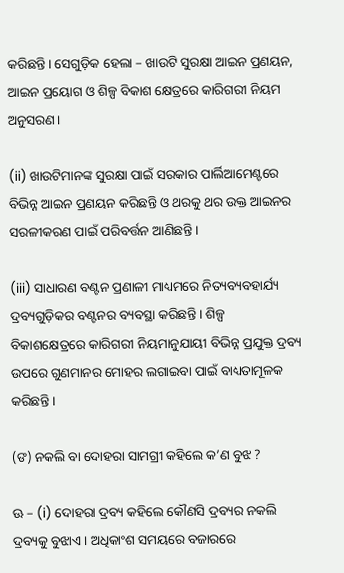କରିଛନ୍ତି। ସେଗୁଡ଼ିକ ହେଲା – ଖାଉଟି ସୁରକ୍ଷା ଆଇନ ପ୍ରଣୟନ, ଆଇନ ପ୍ରୟୋଗ ଓ ଶିଳ୍ପ ବିକାଶ କ୍ଷେତ୍ରରେ କାରିଗରୀ ନିୟମ ଅନୁସରଣ।

(ii) ଖାଉଟିମାନଙ୍କ ସୁରକ୍ଷା ପାଇଁ ସରକାର ପାର୍ଲିଆମେଣ୍ଟରେ ବିଭିନ୍ନ ଆଇନ ପ୍ରଣୟନ କରିଛନ୍ତି ଓ ଥରକୁ ଥର ଉକ୍ତ ଆଇନର ସରଳୀକରଣ ପାଇଁ ପରିବର୍ତ୍ତନ ଆଣିଛନ୍ତି ।

(iii) ସାଧାରଣ ବଣ୍ଟନ ପ୍ରଣାଳୀ ମାଧ୍ୟମରେ ନିତ୍ୟବ୍ୟବହାର୍ଯ୍ୟ ଦ୍ରବ୍ୟଗୁଡ଼ିକର ବଣ୍ଟନର ବ୍ୟବସ୍ଥା କରିଛନ୍ତି । ଶିଳ୍ପ ବିକାଶକ୍ଷେତ୍ରରେ କାରିଗରୀ ନିୟମାନୁଯାୟୀ ବିଭିନ୍ନ ପ୍ରଯୁକ୍ତ ଦ୍ରବ୍ୟ ଉପରେ ଗୁଣମାନର ମୋହର ଲଗାଇବା ପାଇଁ ବାଧ୍ୟତାମୂଳକ କରିଛନ୍ତି ।

(ଙ) ନକଲି ବା ଦୋହରା ସାମଗ୍ରୀ କହିଲେ କ’ଣ ବୁଝ ?

ଊ – (i) ଦୋହରା ଦ୍ରବ୍ୟ କହିଲେ କୌଣସି ଦ୍ରବ୍ୟର ନକଲି ଦ୍ରବ୍ୟକୁ ବୁଝାଏ। ଅଧିକାଂଶ ସମୟରେ ବଜାରରେ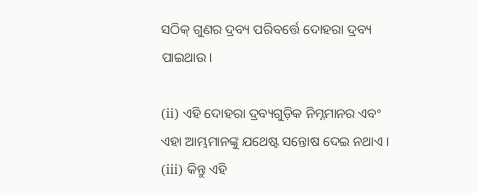ସଠିକ୍ ଗୁଣର ଦ୍ରବ୍ୟ ପରିବର୍ତ୍ତେ ଦୋହରା ଦ୍ରବ୍ୟ ପାଇଥାଉ।

(ii) ଏହି ଦୋହରା ଦ୍ରବ୍ୟଗୁଡ଼ିକ ନିମ୍ନମାନର ଏବଂ ଏହା ଆମ୍ଭମାନଙ୍କୁ ଯଥେଷ୍ଟ ସନ୍ତୋଷ ଦେଇ ନଥାଏ। (iii) କିନ୍ତୁ ଏହି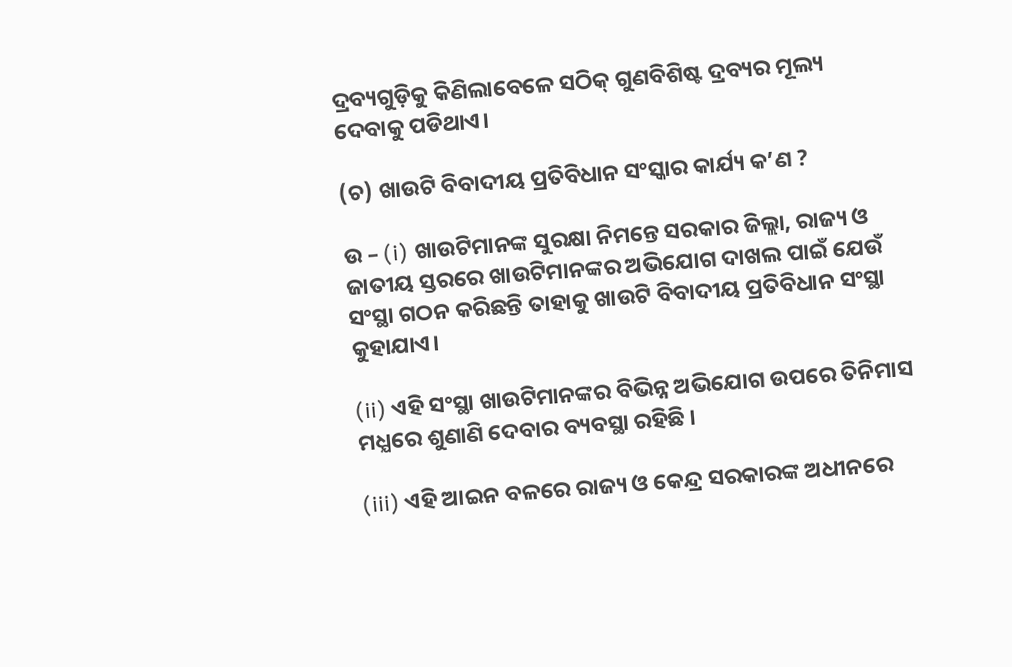ଦ୍ରବ୍ୟଗୁଡ଼ିକୁ କିଣିଲାବେଳେ ସଠିକ୍ ଗୁଣବିଶିଷ୍ଟ ଦ୍ରବ୍ୟର ମୂଲ୍ୟ ଦେବାକୁ ପଡିଥାଏ।

(ଚ) ଖାଉଟି ବିବାଦୀୟ ପ୍ରତିବିଧାନ ସଂସ୍କାର କାର୍ଯ୍ୟ କ’ଣ ?

ଉ – (i) ଖାଉଟିମାନଙ୍କ ସୁରକ୍ଷା ନିମନ୍ତେ ସରକାର ଜିଲ୍ଲା, ରାଜ୍ୟ ଓ ଜାତୀୟ ସ୍ତରରେ ଖାଉଟିମାନଙ୍କର ଅଭିଯୋଗ ଦାଖଲ ପାଇଁ ଯେଉଁ ସଂସ୍ଥା ଗଠନ କରିଛନ୍ତି ତାହାକୁ ଖାଉଟି ବିବାଦୀୟ ପ୍ରତିବିଧାନ ସଂସ୍ଥା କୁହାଯାଏ।

(ii) ଏହି ସଂସ୍ଥା ଖାଉଟିମାନଙ୍କର ବିଭିନ୍ନ ଅଭିଯୋଗ ଉପରେ ତିନିମାସ ମଧ୍ଯରେ ଶୁଣାଣି ଦେବାର ବ୍ୟବସ୍ଥା ରହିଛି ।

(iii) ଏହି ଆଇନ ବଳରେ ରାଜ୍ୟ ଓ କେନ୍ଦ୍ର ସରକାରଙ୍କ ଅଧୀନରେ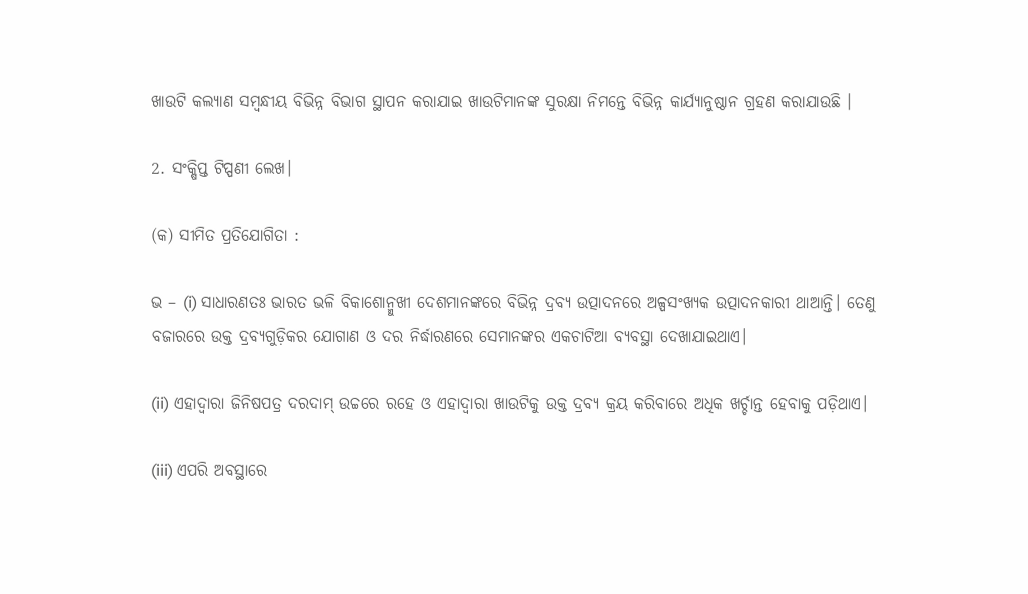ଖାଉଟି କଲ୍ୟାଣ ସମ୍ବନ୍ଧୀୟ ବିଭିନ୍ନ ବିଭାଗ ସ୍ଥାପନ କରାଯାଇ ଖାଉଟିମାନଙ୍କ ସୁରକ୍ଷା ନିମନ୍ତେ ବିଭିନ୍ନ କାର୍ଯ୍ୟାନୁଷ୍ଠାନ ଗ୍ରହଣ କରାଯାଉଛି ।

2. ସଂକ୍ଷିପ୍ତ ଟିପ୍ପଣୀ ଲେଖ।

(କ) ସୀମିତ ପ୍ରତିଯୋଗିତା :

ଭ – (i) ସାଧାରଣତଃ ଭାରତ ଭଳି ବିକାଶୋନ୍ମୁଖୀ ଦେଶମାନଙ୍କରେ ବିଭିନ୍ନ ଦ୍ରବ୍ୟ ଉତ୍ପାଦନରେ ଅଳ୍ପସଂଖ୍ୟକ ଉତ୍ପାଦନକାରୀ ଥାଆନ୍ତି। ତେଣୁ ବଜାରରେ ଉକ୍ତ ଦ୍ରବ୍ୟଗୁଡ଼ିକର ଯୋଗାଣ ଓ ଦର ନିର୍ଦ୍ଧାରଣରେ ସେମାନଙ୍କର ଏକଚାଟିଆ ବ୍ୟବସ୍ଥା ଦେଖାଯାଇଥାଏ।

(ii) ଏହାଦ୍ଵାରା ଜିନିଷପତ୍ର ଦରଦାମ୍ ଉଚ୍ଚରେ ରହେ ଓ ଏହାଦ୍ଵାରା ଖାଉଟିକୁ ଉକ୍ତ ଦ୍ରବ୍ୟ କ୍ରୟ କରିବାରେ ଅଧିକ ଖର୍ଚ୍ଚାନ୍ତ ହେବାକୁ ପଡ଼ିଥାଏ।

(iii) ଏପରି ଅବସ୍ଥାରେ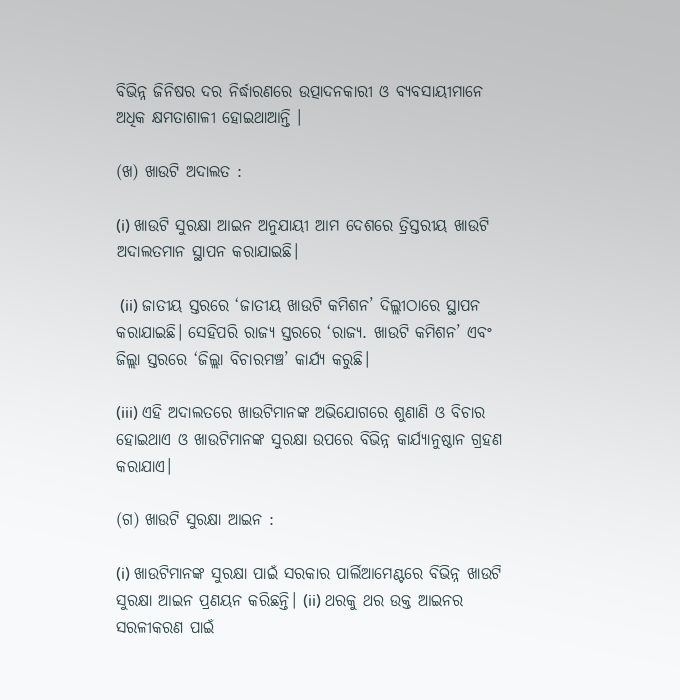ବିଭିନ୍ନ ଜିନିଷର ଦର ନିର୍ଦ୍ଧାରଣରେ ଉତ୍ପାଦନକାରୀ ଓ ବ୍ୟବସାୟୀମାନେ ଅଧିକ କ୍ଷମତାଶାଳୀ ହୋଇଥାଆନ୍ତି ।

(ଖ) ଖାଉଟି ଅଦାଲତ :

(i) ଖାଉଟି ସୁରକ୍ଷା ଆଇନ ଅନୁଯାୟୀ ଆମ ଦେଶରେ ତ୍ରିସ୍ତରୀୟ ଖାଉଟି ଅଦାଲତମାନ ସ୍ଥାପନ କରାଯାଇଛି।

 (ii) ଜାତୀୟ ସ୍ତରରେ ‘ଜାତୀୟ ଖାଉଟି କମିଶନ’ ଦିଲ୍ଲୀଠାରେ ସ୍ଥାପନ କରାଯାଇଛି। ସେହିପରି ରାଜ୍ୟ ସ୍ତରରେ ‘ରାଜ୍ୟ. ଖାଉଟି କମିଶନ’ ଏବଂ ଜିଲ୍ଲା ସ୍ତରରେ ‘ଜିଲ୍ଲା ବିଚାରମଞ୍ଚ’ କାର୍ଯ୍ୟ କରୁଛି।

(iii) ଏହି ଅଦାଲତରେ ଖାଉଟିମାନଙ୍କ ଅଭିଯୋଗରେ ଶୁଣାଣି ଓ ବିଚାର ହୋଇଥାଏ ଓ ଖାଉଟିମାନଙ୍କ ସୁରକ୍ଷା ଉପରେ ବିଭିନ୍ନ କାର୍ଯ୍ୟାନୁଷ୍ଠାନ ଗ୍ରହଣ କରାଯାଏ।

(ଗ) ଖାଉଟି ସୁରକ୍ଷା ଆଇନ :

(i) ଖାଉଟିମାନଙ୍କ ସୁରକ୍ଷା ପାଇଁ ସରକାର ପାର୍ଲିଆମେଣ୍ଟରେ ବିଭିନ୍ନ ଖାଉଟି ସୁରକ୍ଷା ଆଇନ ପ୍ରଣୟନ କରିଛନ୍ତି। (ii) ଥରକୁ ଥର ଉକ୍ତ ଆଇନର ସରଳୀକରଣ ପାଇଁ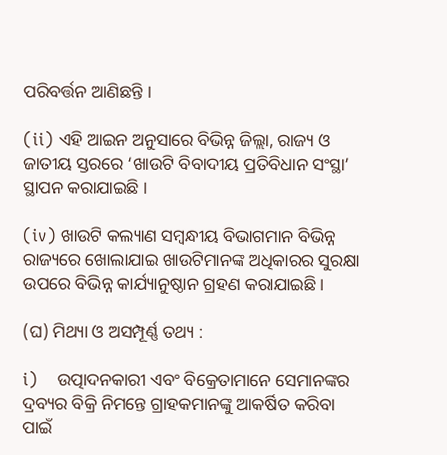ପରିବର୍ତ୍ତନ ଆଣିଛନ୍ତି ।

(ii) ଏହି ଆଇନ ଅନୁସାରେ ବିଭିନ୍ନ ଜିଲ୍ଲା, ରାଜ୍ୟ ଓ ଜାତୀୟ ସ୍ତରରେ ‘ଖାଉଟି ବିବାଦୀୟ ପ୍ରତିବିଧାନ ସଂସ୍ଥା’ ସ୍ଥାପନ କରାଯାଇଛି ।

(iv) ଖାଉଟି କଲ୍ୟାଣ ସମ୍ବନ୍ଧୀୟ ବିଭାଗମାନ ବିଭିନ୍ନ ରାଜ୍ୟରେ ଖୋଲାଯାଇ ଖାଉଟିମାନଙ୍କ ଅଧିକାରର ସୁରକ୍ଷା ଉପରେ ବିଭିନ୍ନ କାର୍ଯ୍ୟାନୁଷ୍ଠାନ ଗ୍ରହଣ କରାଯାଇଛି।

(ଘ) ମିଥ୍ୟା ଓ ଅସମ୍ପୂର୍ଣ୍ଣ ତଥ୍ୟ :

i)    ଉତ୍ପାଦନକାରୀ ଏବଂ ବିକ୍ରେତାମାନେ ସେମାନଙ୍କର ଦ୍ରବ୍ୟର ବିକ୍ରି ନିମନ୍ତେ ଗ୍ରାହକମାନଙ୍କୁ ଆକର୍ଷିତ କରିବା ପାଇଁ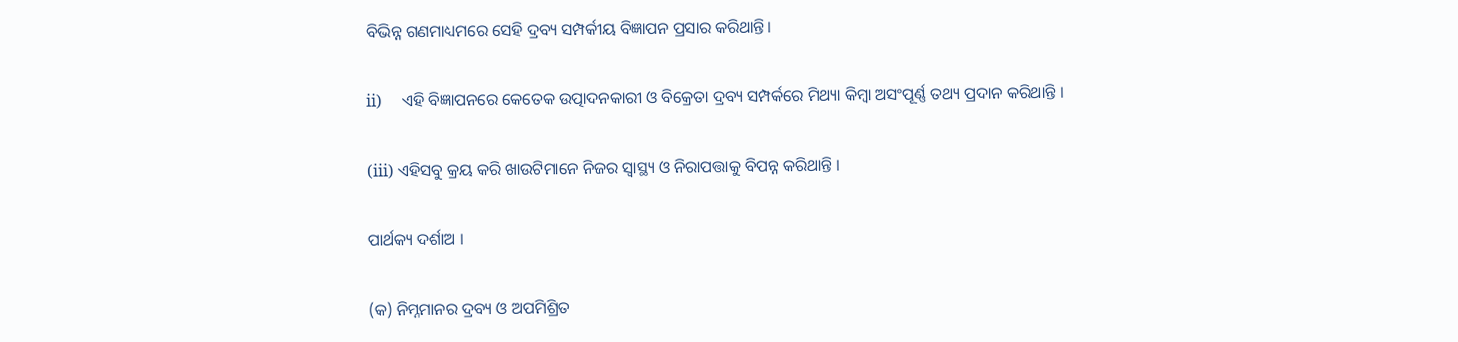ବିଭିନ୍ନ ଗଣମାଧ୍ୟମରେ ସେହି ଦ୍ରବ୍ୟ ସମ୍ପର୍କୀୟ ବିଜ୍ଞାପନ ପ୍ରସାର କରିଥାନ୍ତି।

ii)     ଏହି ବିଜ୍ଞାପନରେ କେତେକ ଉତ୍ପାଦନକାରୀ ଓ ବିକ୍ରେତା ଦ୍ରବ୍ୟ ସମ୍ପର୍କରେ ମିଥ୍ୟା କିମ୍ବା ଅସଂପୂର୍ଣ୍ଣ ତଥ୍ୟ ପ୍ରଦାନ କରିଥାନ୍ତି ।

(iii) ଏହିସବୁ କ୍ରୟ କରି ଖାଉଟିମାନେ ନିଜର ସ୍ୱାସ୍ଥ୍ୟ ଓ ନିରାପତ୍ତାକୁ ବିପନ୍ନ କରିଥାନ୍ତି ।

ପାର୍ଥକ୍ୟ ଦର୍ଶାଅ ।

(କ) ନିମ୍ନମାନର ଦ୍ରବ୍ୟ ଓ ଅପମିଶ୍ରିତ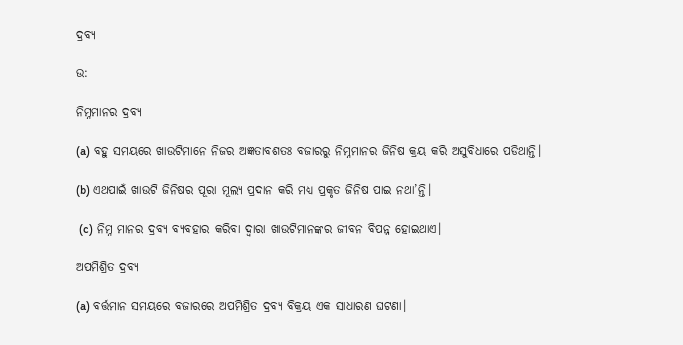ଦ୍ରବ୍ୟ

ଉ:

ନିମ୍ନମାନର ଦ୍ରବ୍ୟ

(a) ବହୁ ସମୟରେ ଖାଉଟିମାନେ ନିଜର ଅଜ୍ଞତାବଶତଃ ବଜାରରୁ ନିମ୍ନମାନର ଜିନିଷ କ୍ରୟ କରି ଅସୁବିଧାରେ ପଡିଥାନ୍ତି।

(b) ଏଥପାଇଁ ଖାଉଟି ଜିନିଷର ପୂରା ମୂଲ୍ୟ ପ୍ରଦାନ କରି ମଧ୍ୟ ପ୍ରକୃତ ଜିନିଷ ପାଇ ନଥା’ନ୍ତି।

 (c) ନିମ୍ନ ମାନର ଦ୍ରବ୍ୟ ବ୍ୟବହାର କରିବା ଦ୍ଵାରା ଖାଉଟିମାନଙ୍କର ଜୀବନ ବିପନ୍ନ ହୋଇଥାଏ।

ଅପମିଶ୍ରିତ ଦ୍ରବ୍ୟ

(a) ବର୍ତ୍ତମାନ ସମୟରେ ବଜାରରେ ଅପମିଶ୍ରିତ ଦ୍ରବ୍ୟ ବିକ୍ରୟ ଏକ ସାଧାରଣ ଘଟଣା।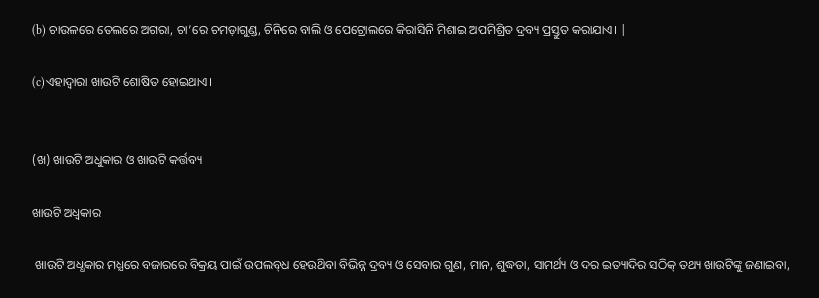(b) ଚାଉଳରେ ତେଲରେ ଅଗରା, ଚା’ରେ ଚମଡ଼ାଗୁଣ୍ଡ, ଚିନିରେ ବାଲି ଓ ପେଟ୍ରୋଲରେ କିରାସିନି ମିଶାଇ ଅପମିଶ୍ରିତ ଦ୍ରବ୍ୟ ପ୍ରସ୍ତୁତ କରାଯାଏ। |

(c)ଏହାଦ୍ଵାରା ଖାଉଟି ଶୋଷିତ ହୋଇଥାଏ।


(ଖ) ଖାଉଟି ଅଧୁକାର ଓ ଖାଉଟି କର୍ତ୍ତବ୍ୟ

ଖାଉଟି ଅଧ୍ବକାର

 ଖାଉଟି ଅଧ୍ଧକାର ମଧ୍ଯରେ ବଜାରରେ ବିକ୍ରୟ ପାଇଁ ଉପଲବ୍‌ଧ ହେଉଥ‌ିବା ବିଭିନ୍ନ ଦ୍ରବ୍ୟ ଓ ସେବାର ଗୁଣ, ମାନ, ଶୁଦ୍ଧତା, ସାମର୍ଥ୍ୟ ଓ ଦର ଇତ୍ୟାଦିର ସଠିକ୍ ତଥ୍ୟ ଖାଉଟିଙ୍କୁ ଜଣାଇବା,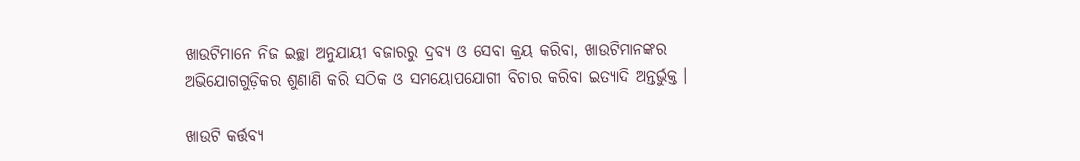ଖାଉଟିମାନେ ନିଜ ଇଚ୍ଛା ଅନୁଯାୟୀ ବଜାରରୁ ଦ୍ରବ୍ୟ ଓ ସେବା କ୍ରୟ କରିବା, ଖାଉଟିମାନଙ୍କର ଅଭିଯୋଗଗୁଡ଼ିକର ଶୁଣାଣି କରି ସଠିକ ଓ ସମୟୋପଯୋଗୀ ବିଚାର କରିବା ଇତ୍ୟାଦି ଅନ୍ତର୍ଭୁକ୍ତ ।

ଖାଉଟି କର୍ତ୍ତବ୍ଯ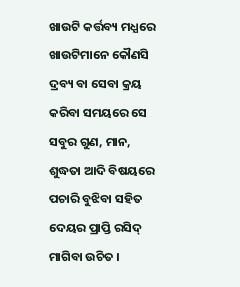ଖାଉଟି କର୍ତ୍ତବ୍ୟ ମଧ୍ଯରେ ଖାଉଟିମାନେ କୌଣସି ଦ୍ରବ୍ୟ ବା ସେବା କ୍ରୟ କରିବା ସମୟରେ ସେ ସବୁର ଗୁଣ, ମାନ, ଶୁଦ୍ଧତା ଆଦି ବିଷୟରେ ପଚାରି ବୁଝିବା ସହିତ ଦେୟର ପ୍ରାପ୍ତି ରସିଦ୍ ମାଗିବା ଉଚିତ ।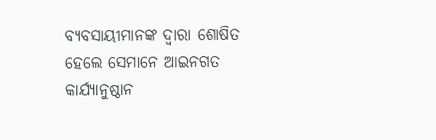ବ୍ୟବସାୟୀମାନଙ୍କ ଦ୍ବାରା ଶୋଷିତ ହେଲେ ସେମାନେ ଆଇନଗତ କାର୍ଯ୍ୟାନୁଷ୍ଠାନ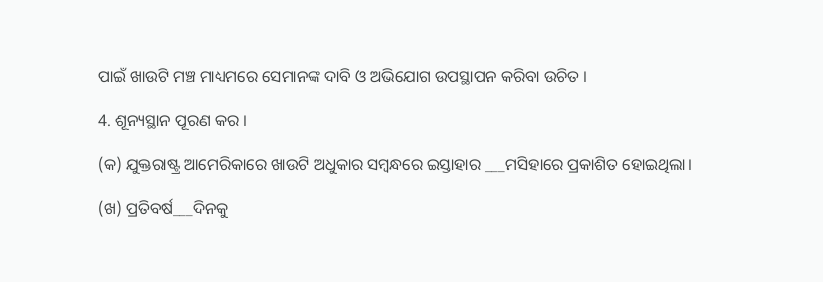ପାଇଁ ଖାଉଟି ମଞ୍ଚ ମାଧ୍ୟମରେ ସେମାନଙ୍କ ଦାବି ଓ ଅଭିଯୋଗ ଉପସ୍ଥାପନ କରିବା ଉଚିତ ।

4. ଶୂନ୍ୟସ୍ଥାନ ପୂରଣ କର ।

(କ) ଯୁକ୍ତରାଷ୍ଟ୍ର ଆମେରିକାରେ ଖାଉଟି ଅଧୁକାର ସମ୍ବନ୍ଧରେ ଇସ୍ତାହାର ___ମସିହାରେ ପ୍ରକାଶିତ ହୋଇଥିଲା।

(ଖ) ପ୍ରତିବର୍ଷ___ଦିନକୁ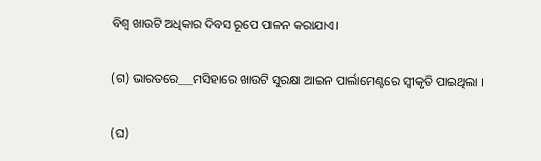ବିଶ୍ଵ ଖାଉଟି ଅଧିକାର ଦିବସ ରୂପେ ପାଳନ କରାଯାଏ।

(ଗ) ଭାରତରେ___ମସିହାରେ ଖାଉଟି ସୁରକ୍ଷା ଆଇନ ପାର୍ଲାମେଣ୍ଟରେ ସ୍ଵୀକୃତି ପାଇଥିଲା ।

(ଘ)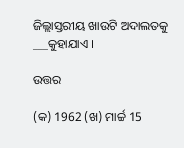ଜିଲ୍ଲାସ୍ତରୀୟ ଖାଉଟି ଅଦାଲତକୁ ___କୁହାଯାଏ ।

ଉତ୍ତର

(କ) 1962 (ଖ) ମାର୍ଚ୍ଚ 15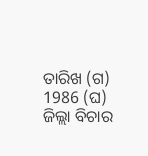ତାରିଖ (ଗ) 1986 (ଘ) ଜିଲ୍ଲା ବିଚାର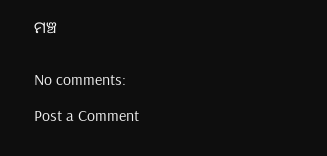ମଞ୍ଚ


No comments:

Post a Comment